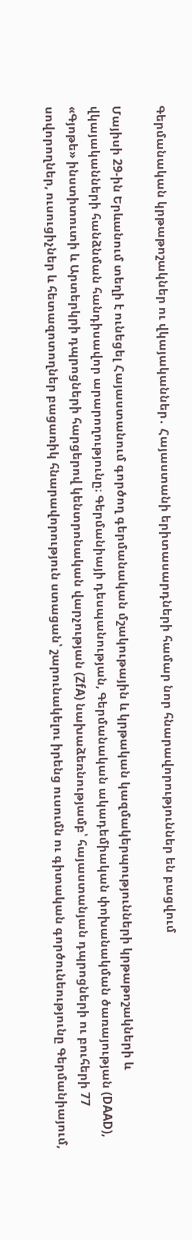Գերմանական կրթաթոշակներ ու վկայականներ․ Հայաստանի երիտասարդների համար նոր հնարավորություններ են բացվում

Մայիսի 29-ին Երևանում տեղի է ունեցել Հայաստանում գործող գերմանական մշակութային և կրթական կազմակերպությունների կրթաթոշակների և վկայականների հանձնման հանդիսավոր արարողությունը։ Գերմանիայի դեսպանության, Գերմանական ակադեմիական փոխանակման ծառայության (DAAD), «Գյոթե» ինստիտուտի և Արտերկրի դպրոցների հարցերով կենտրոնական վարչության (ZfA) նախաձեռնությամբ՝ հայաստանյան դպրոցների ու բուհերի 77 սովորողներ, ուսուցիչներ և հետազոտողներ բացառիկ հնարավորություն ստացան՝ շարունակելու իրենց ուսումն ու գիտական գործունեությունը Գերմանիայում,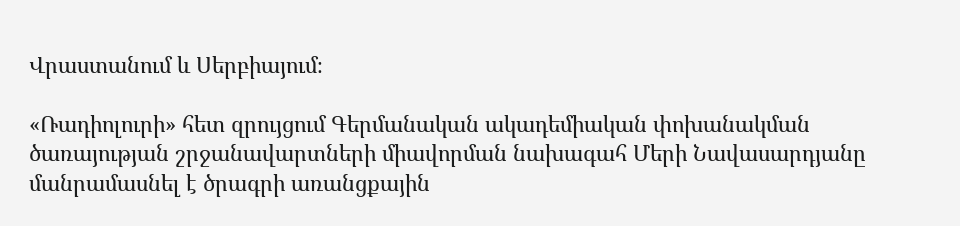Վրաստանում և Սերբիայում։

«Ռադիոլուրի» հետ զրույցում Գերմանական ակադեմիական փոխանակման ծառայության շրջանավարտների միավորման նախագահ Մերի Նավասարդյանը մանրամասնել է ծրագրի առանցքային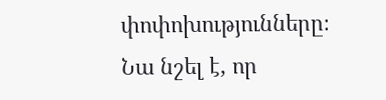փոփոխությունները։ Նա նշել է, որ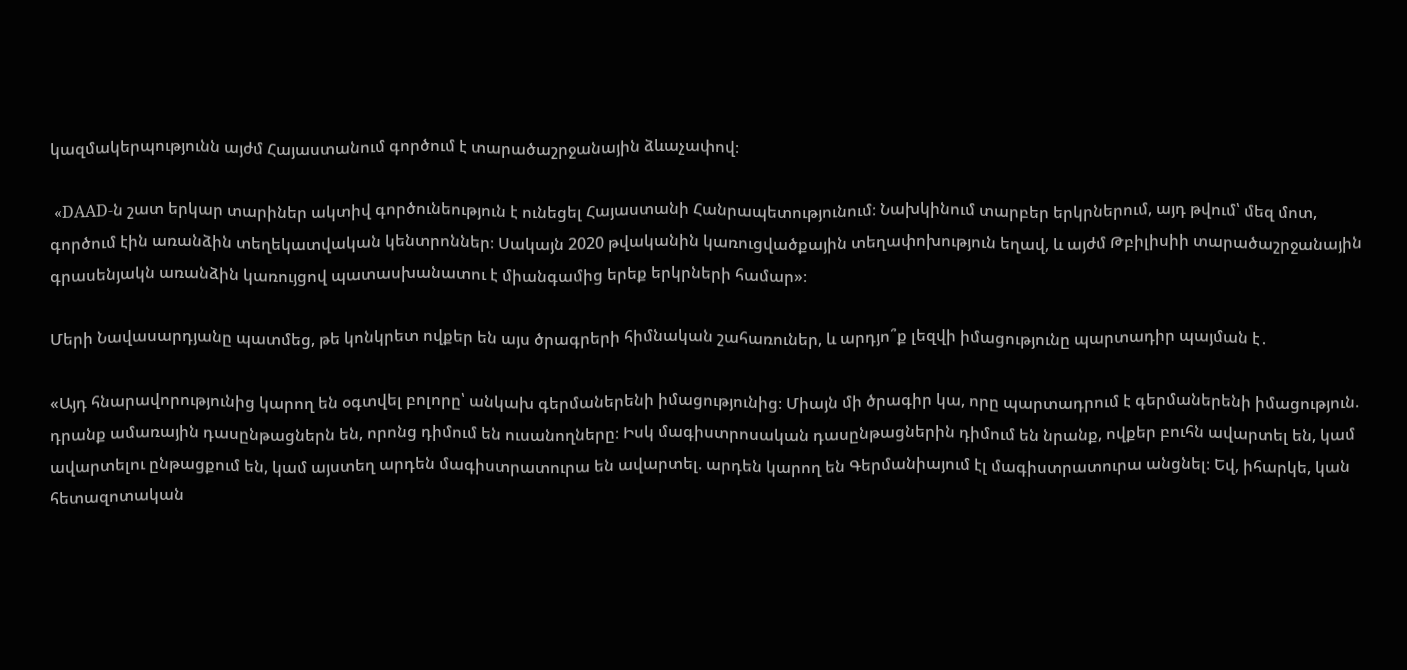կազմակերպությունն այժմ Հայաստանում գործում է տարածաշրջանային ձևաչափով։

 «DAAD-ն շատ երկար տարիներ ակտիվ գործունեություն է ունեցել Հայաստանի Հանրապետությունում։ Նախկինում տարբեր երկրներում, այդ թվում՝ մեզ մոտ, գործում էին առանձին տեղեկատվական կենտրոններ։ Սակայն 2020 թվականին կառուցվածքային տեղափոխություն եղավ, և այժմ Թբիլիսիի տարածաշրջանային գրասենյակն առանձին կառույցով պատասխանատու է միանգամից երեք երկրների համար»։

Մերի Նավասարդյանը պատմեց, թե կոնկրետ ովքեր են այս ծրագրերի հիմնական շահառուներ, և արդյո՞ք լեզվի իմացությունը պարտադիր պայման է․

«Այդ հնարավորությունից կարող են օգտվել բոլորը՝ անկախ գերմաներենի իմացությունից։ Միայն մի ծրագիր կա, որը պարտադրում է գերմաներենի իմացություն. դրանք ամառային դասընթացներն են, որոնց դիմում են ուսանողները։ Իսկ մագիստրոսական դասընթացներին դիմում են նրանք, ովքեր բուհն ավարտել են, կամ ավարտելու ընթացքում են, կամ այստեղ արդեն մագիստրատուրա են ավարտել. արդեն կարող են Գերմանիայում էլ մագիստրատուրա անցնել։ Եվ, իհարկե, կան հետազոտական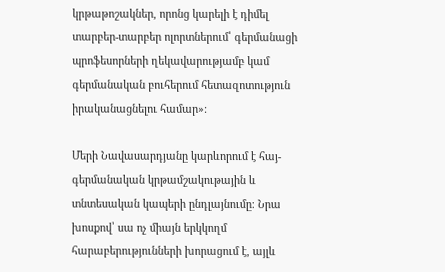կրթաթոշակներ, որոնց կարելի է դիմել տարբեր-տարբեր ոլորտներում՝ գերմանացի պրոֆեսորների ղեկավարությամբ կամ գերմանական բուհերում հետազոտություն իրականացնելու համար»։

Մերի Նավասարդյանը կարևորում է հայ-գերմանական կրթամշակութային և տնտեսական կապերի ընդլայնումը։ Նրա խոսքով՝ սա ոչ միայն երկկողմ հարաբերությունների խորացում է, այլև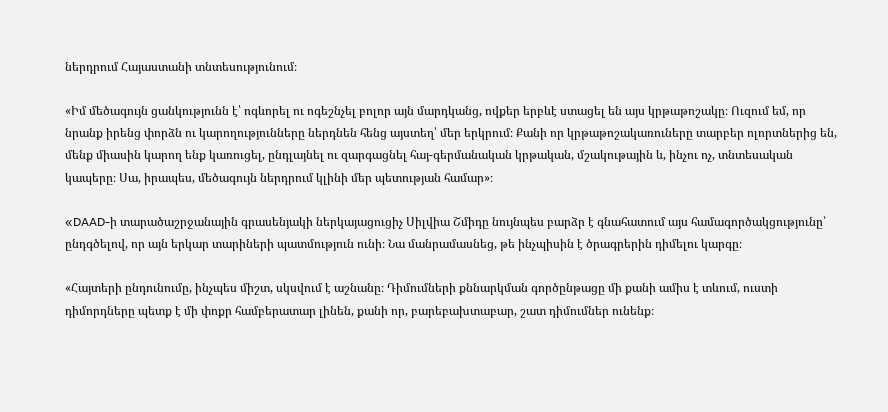ներդրում Հայաստանի տնտեսությունում։

«Իմ մեծագույն ցանկությունն է՝ ոգևորել ու ոգեշնչել բոլոր այն մարդկանց, ովքեր երբևէ ստացել են այս կրթաթոշակը։ Ուզում եմ, որ նրանք իրենց փորձն ու կարողությունները ներդնեն հենց այստեղ՝ մեր երկրում։ Քանի որ կրթաթոշակառուները տարբեր ոլորտներից են, մենք միասին կարող ենք կառուցել, ընդլայնել ու զարգացնել հայ-գերմանական կրթական, մշակութային և, ինչու ոչ, տնտեսական կապերը։ Սա, իրապես, մեծագույն ներդրում կլինի մեր պետության համար»։

«DAAD-ի տարածաշրջանային գրասենյակի ներկայացուցիչ Սիլվիա Շմիդը նույնպես բարձր է գնահատում այս համագործակցությունը՝ ընդգծելով, որ այն երկար տարիների պատմություն ունի։ Նա մանրամասնեց, թե ինչպիսին է ծրագրերին դիմելու կարգը։

«Հայտերի ընդունումը, ինչպես միշտ, սկսվում է աշնանը։ Դիմումների քննարկման գործընթացը մի քանի ամիս է տևում, ուստի դիմորդները պետք է մի փոքր համբերատար լինեն, քանի որ, բարեբախտաբար, շատ դիմումներ ունենք։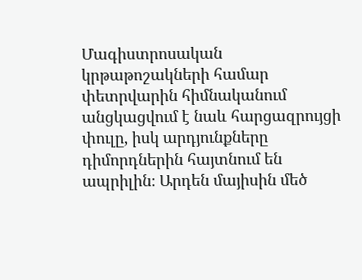Մագիստրոսական կրթաթոշակների համար փետրվարին հիմնականում անցկացվում է նաև հարցազրույցի փուլը, իսկ արդյունքները դիմորդներին հայտնում են ապրիլին։ Արդեն մայիսին մեծ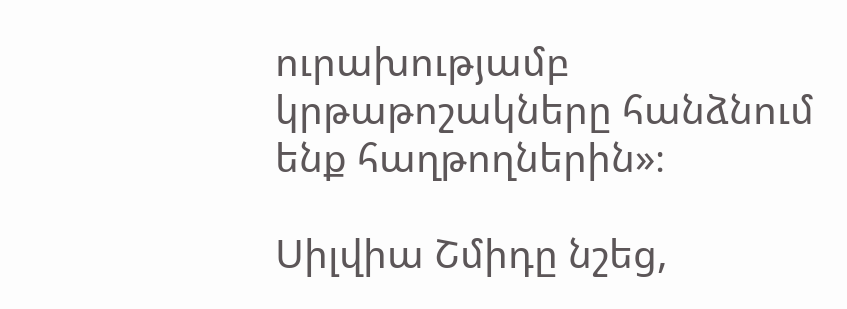ուրախությամբ կրթաթոշակները հանձնում ենք հաղթողներին»։

Սիլվիա Շմիդը նշեց,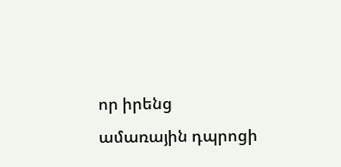որ իրենց  ամառային դպրոցի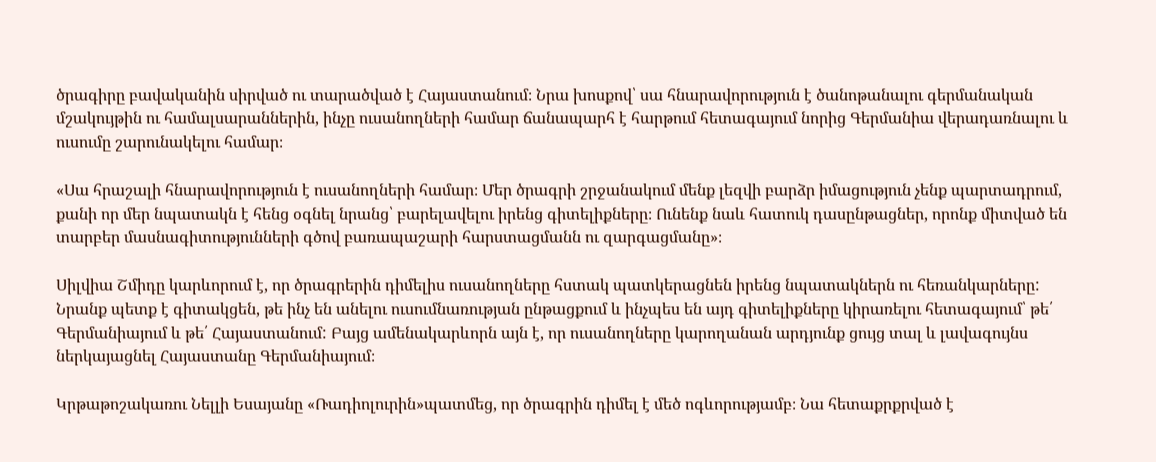ծրագիրը բավականին սիրված ու տարածված է Հայաստանում։ Նրա խոսքով՝ սա հնարավորություն է ծանոթանալու գերմանական մշակույթին ու համալսարաններին, ինչը ուսանողների համար ճանապարհ է հարթում հետագայում նորից Գերմանիա վերադառնալու և ուսումը շարունակելու համար։

«Սա հրաշալի հնարավորություն է ուսանողների համար։ Մեր ծրագրի շրջանակում մենք լեզվի բարձր իմացություն չենք պարտադրում, քանի որ մեր նպատակն է հենց օգնել նրանց՝ բարելավելու իրենց գիտելիքները։ Ունենք նաև հատուկ դասընթացներ, որոնք միտված են տարբեր մասնագիտությունների գծով բառապաշարի հարստացմանն ու զարգացմանը»։

Սիլվիա Շմիդը կարևորում է, որ ծրագրերին դիմելիս ուսանողները հստակ պատկերացնեն իրենց նպատակներն ու հեռանկարները: Նրանք պետք է գիտակցեն, թե ինչ են անելու ուսումնառության ընթացքում և ինչպես են այդ գիտելիքները կիրառելու հետագայում՝ թե՛ Գերմանիայում և թե՛ Հայաստանում: Բայց ամենակարևորն այն է, որ ուսանողները կարողանան արդյունք ցույց տալ և լավագույնս ներկայացնել Հայաստանը Գերմանիայում։

Կրթաթոշակառու Նելլի Եսայանը «Ռադիոլուրին»պատմեց, որ ծրագրին դիմել է մեծ ոգևորությամբ։ Նա հետաքրքրված է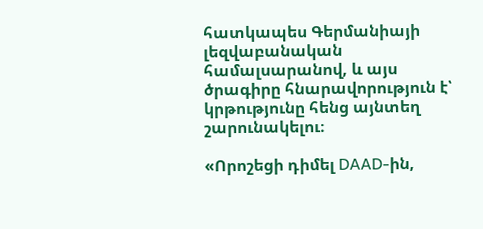հատկապես Գերմանիայի լեզվաբանական համալսարանով, և այս ծրագիրը հնարավորություն է՝ կրթությունը հենց այնտեղ շարունակելու։

«Որոշեցի դիմել DAAD-ին,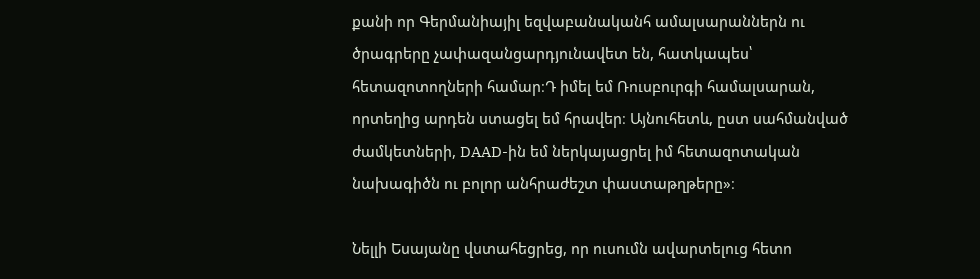քանի որ Գերմանիայիլ եզվաբանականհ ամալսարաններն ու ծրագրերը չափազանցարդյունավետ են, հատկապես՝ հետազոտողների համար։Դ իմել եմ Ռուսբուրգի համալսարան, որտեղից արդեն ստացել եմ հրավեր։ Այնուհետև, ըստ սահմանված ժամկետների, DAAD-ին եմ ներկայացրել իմ հետազոտական նախագիծն ու բոլոր անհրաժեշտ փաստաթղթերը»։

Նելլի Եսայանը վստահեցրեց, որ ուսումն ավարտելուց հետո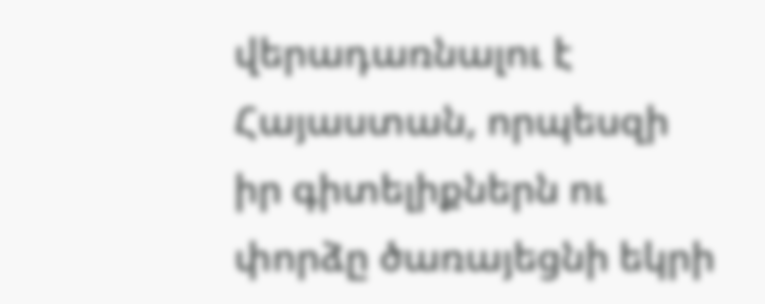վերադառնալու է Հայաստան, որպեսզի իր գիտելիքներն ու փորձը ծառայեցնի եկրի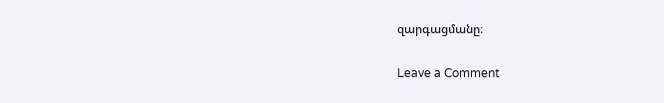զարգացմանը։

Leave a Comment